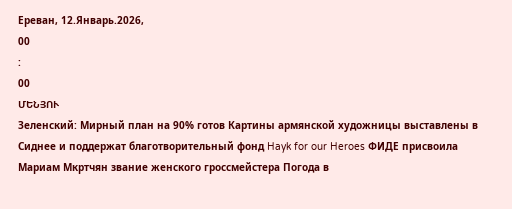Ереван, 12.Январь.2026,
00
:
00
ՄԵՆՅՈՒ
Зеленский: Мирный план на 90% готов Картины армянской художницы выставлены в Сиднее и поддержат благотворительный фонд Hayk for our Heroes ФИДЕ присвоила Мариам Мкртчян звание женского гроссмейстера Погода в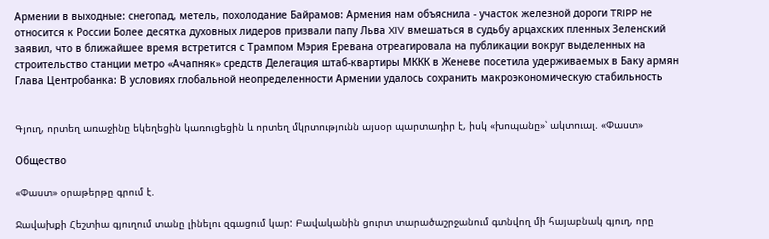Армении в выходные: снегопад, метель, похолодание Байрамов: Армения нам объяснила - участок железной дороги TRIPP не относится к России Более десятка духовных лидеров призвали папу Льва XIV вмешаться в судьбу арцахских пленных Зеленский заявил, что в ближайшее время встретится с Трампом Мэрия Еревана отреагировала на публикации вокруг выделенных на строительство станции метро «Ачапняк» средств Делегация штаб-квартиры МККК в Женеве посетила удерживаемых в Баку армян Глава Центробанка: В условиях глобальной неопределенности Армении удалось сохранить макроэкономическую стабильность


Գյուղ, որտեղ առաջինը եկեղեցին կառուցեցին և որտեղ մկրտությունն այսօր պարտադիր է, իսկ «խոպանը»՝ ակտուալ. «Փաստ»

Общество

«Փաստ» օրաթերթը գրում է.

Ջավախքի Հեշտիա գյուղում տանը լինելու զգացում կար: Բավականին ցուրտ տարածաշրջանում գտնվող մի հայաբնակ գյուղ, որը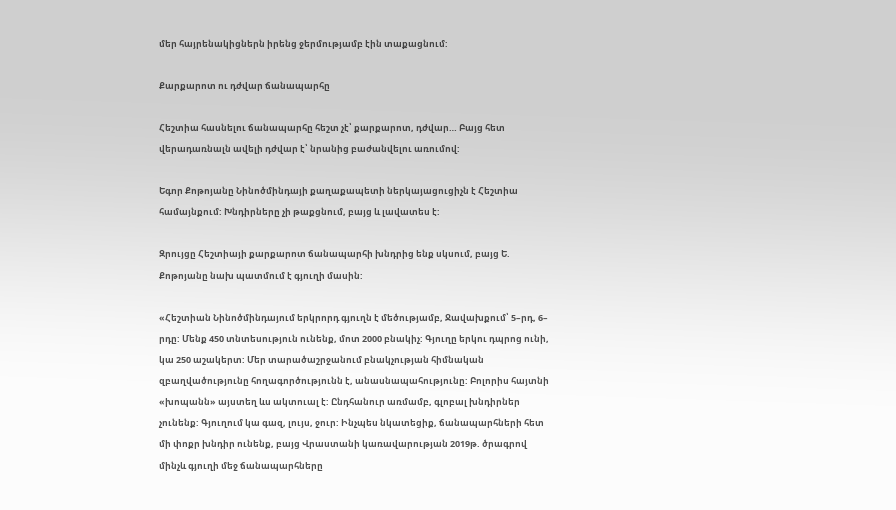մեր հայրենակիցներն իրենց ջերմությամբ էին տաքացնում:

Քարքարոտ ու դժվար ճանապարհը

Հեշտիա հասնելու ճանապարհը հեշտ չէ՝ քարքարոտ, դժվար… Բայց հետ վերադառնալն ավելի դժվար է՝ նրանից բաժանվելու առումով:

Եգոր Քոթոյանը Նինոծմինդայի քաղաքապետի ներկայացուցիչն է Հեշտիա համայնքում: Խնդիրները չի թաքցնում, բայց և լավատես է:

Զրույցը Հեշտիայի քարքարոտ ճանապարհի խնդրից ենք սկսում, բայց Ե. Քոթոյանը նախ պատմում է գյուղի մասին:

«Հեշտիան Նինոծմինդայում երկրորդ գյուղն է մեծությամբ, Ջավախքում՝ 5–րդ, 6– րդը: Մենք 450 տնտեսություն ունենք, մոտ 2000 բնակիչ: Գյուղը երկու դպրոց ունի, կա 250 աշակերտ: Մեր տարածաշրջանում բնակչության հիմնական զբաղվածությունը հողագործությունն է, անասնապահությունը: Բոլորիս հայտնի «խոպանն» այստեղ ևս ակտուալ է: Ընդհանուր առմամբ, գլոբալ խնդիրներ չունենք: Գյուղում կա գազ, լույս, ջուր: Ինչպես նկատեցիք, ճանապարհների հետ մի փոքր խնդիր ունենք, բայց Վրաստանի կառավարության 2019թ. ծրագրով մինչև գյուղի մեջ ճանապարհները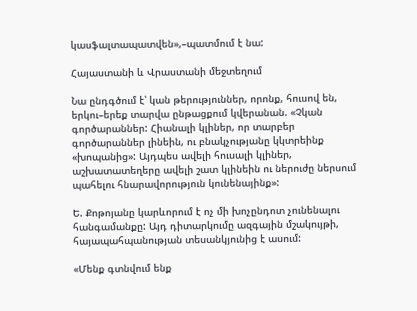կասֆալտապատվեն»,–պատմում է նա:

Հայաստանի և Վրաստանի մեջտեղում

Նա ընդգծում է՝ կան թերություններ, որոնք, հուսով են, երկու–երեք տարվա ընթացքում կվերանան. «Չկան գործարաններ: Հիանալի կլիներ, որ տարբեր գործարաններ լինեին, ու բնակչությանը կկտրեինք «խոպանից»: Այդպես ավելի հուսալի կլիներ, աշխատատեղերը ավելի շատ կլինեին ու ներուժը ներսում պահելու հնարավորություն կունենայինք»:

Ե. Քոթոյանը կարևորում է ոչ մի խոչընդոտ չունենալու հանգամանքը: Այդ դիտարկումը ազգային մշակույթի, հայապահպանության տեսանկյունից է ասում:

«Մենք գտնվում ենք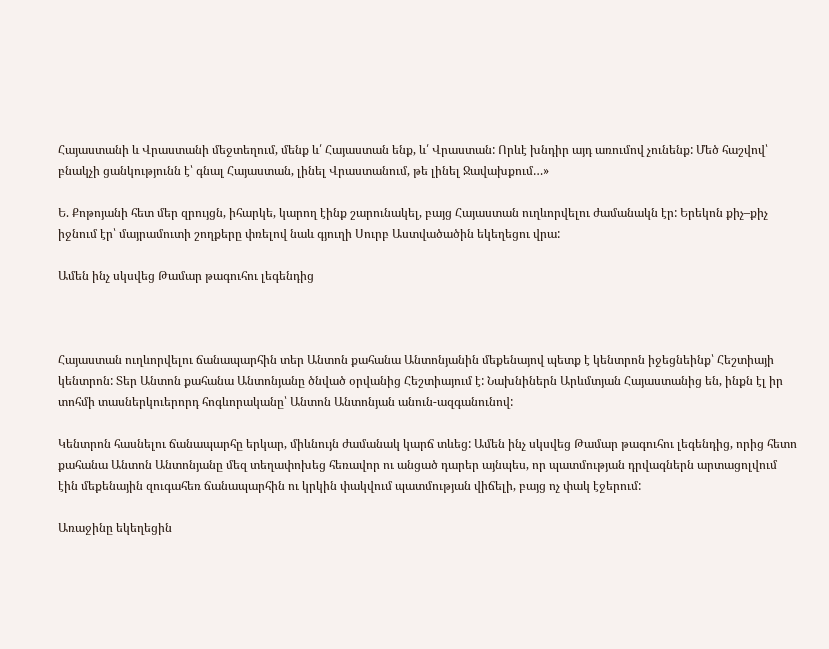Հայաստանի և Վրաստանի մեջտեղում, մենք և՛ Հայաստան ենք, և՛ Վրաստան: Որևէ խնդիր այդ առումով չունենք: Մեծ հաշվով՝ բնակչի ցանկությունն է՝ գնալ Հայաստան, լինել Վրաստանում, թե լինել Ջավախքում…»

Ե. Քոթոյանի հետ մեր զրույցն, իհարկե, կարող էինք շարունակել, բայց Հայաստան ուղևորվելու ժամանակն էր: Երեկոն քիչ–քիչ իջնում էր՝ մայրամուտի շողքերը փռելով նաև գյուղի Սուրբ Աստվածածին եկեղեցու վրա:

Ամեն ինչ սկսվեց Թամար թագուհու լեգենդից



Հայաստան ուղևորվելու ճանապարհին տեր Անտոն քահանա Անտոնյանին մեքենայով պետք է կենտրոն իջեցնեինք՝ Հեշտիայի կենտրոն: Տեր Անտոն քահանա Անտոնյանը ծնված օրվանից Հեշտիայում է: Նախնիներն Արևմտյան Հայաստանից են, ինքն էլ իր տոհմի տասներկուերորդ հոգևորականը՝ Անտոն Անտոնյան անուն-ազգանունով:

Կենտրոն հասնելու ճանապարհը երկար, միևնույն ժամանակ կարճ տևեց: Ամեն ինչ սկսվեց Թամար թագուհու լեգենդից, որից հետո քահանա Անտոն Անտոնյանը մեզ տեղափոխեց հեռավոր ու անցած դարեր այնպես, որ պատմության դրվագներն արտացոլվում էին մեքենային զուգահեռ ճանապարհին ու կրկին փակվում պատմության վիճելի, բայց ոչ փակ էջերում:

Առաջինը եկեղեցին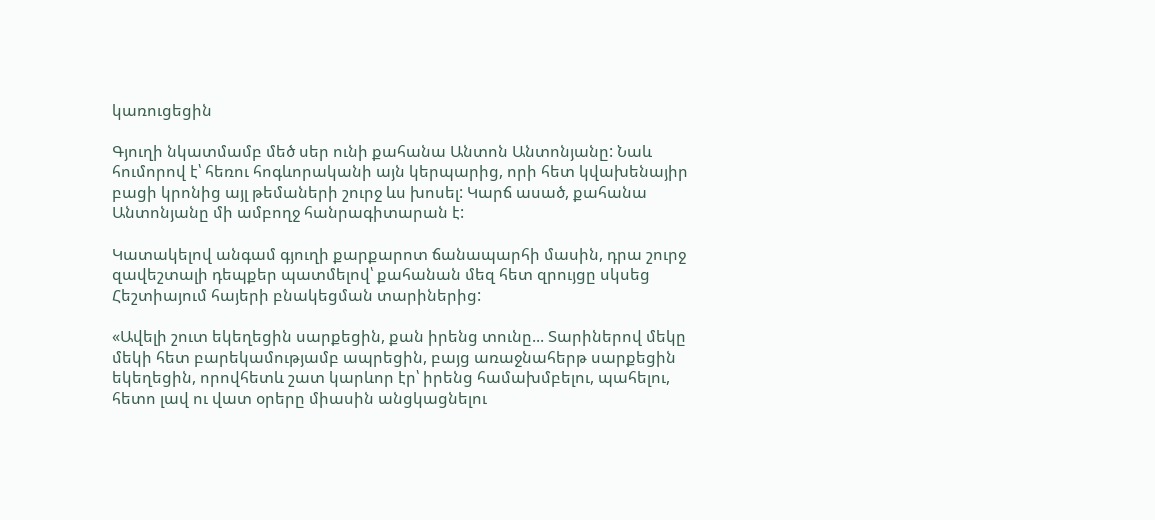կառուցեցին

Գյուղի նկատմամբ մեծ սեր ունի քահանա Անտոն Անտոնյանը: Նաև հումորով է՝ հեռու հոգևորականի այն կերպարից, որի հետ կվախենայիր բացի կրոնից այլ թեմաների շուրջ ևս խոսել: Կարճ ասած, քահանա Անտոնյանը մի ամբողջ հանրագիտարան է:

Կատակելով անգամ գյուղի քարքարոտ ճանապարհի մասին, դրա շուրջ զավեշտալի դեպքեր պատմելով՝ քահանան մեզ հետ զրույցը սկսեց Հեշտիայում հայերի բնակեցման տարիներից:

«Ավելի շուտ եկեղեցին սարքեցին, քան իրենց տունը... Տարիներով մեկը մեկի հետ բարեկամությամբ ապրեցին, բայց առաջնահերթ սարքեցին եկեղեցին, որովհետև շատ կարևոր էր՝ իրենց համախմբելու, պահելու, հետո լավ ու վատ օրերը միասին անցկացնելու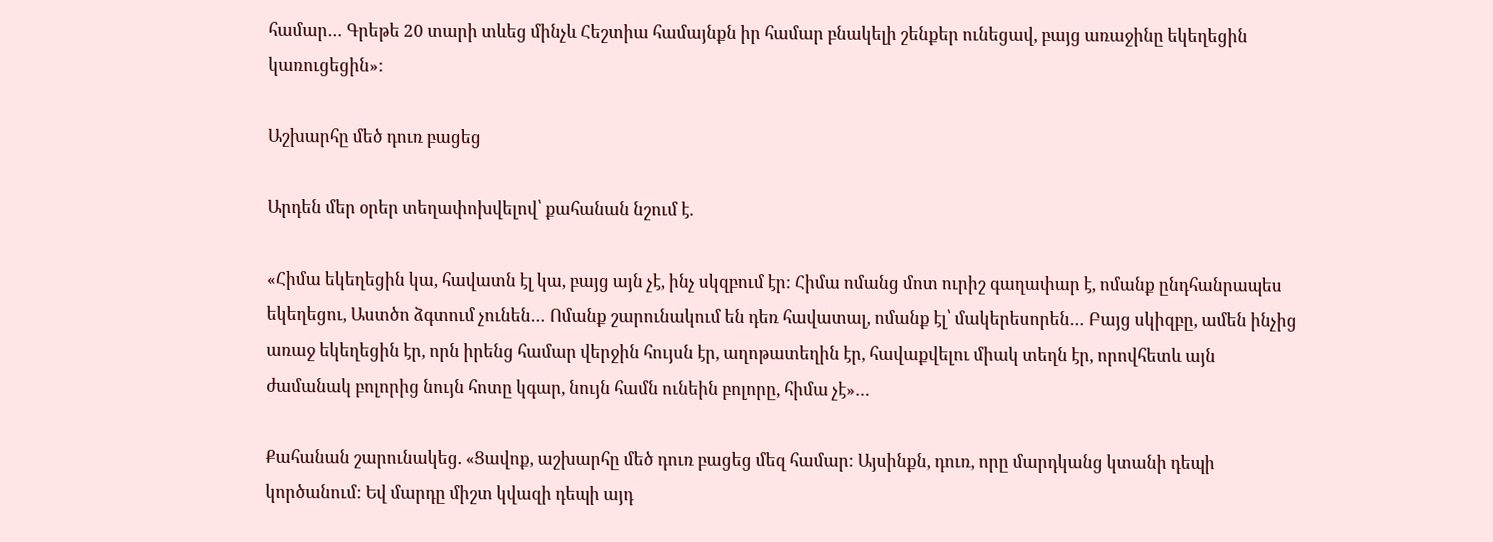համար… Գրեթե 20 տարի տևեց մինչև Հեշտիա համայնքն իր համար բնակելի շենքեր ունեցավ, բայց առաջինը եկեղեցին կառուցեցին»:

Աշխարհը մեծ դուռ բացեց

Արդեն մեր օրեր տեղափոխվելով՝ քահանան նշում է.

«Հիմա եկեղեցին կա, հավատն էլ կա, բայց այն չէ, ինչ սկզբում էր: Հիմա ոմանց մոտ ուրիշ գաղափար է, ոմանք ընդհանրապես եկեղեցու, Աստծո ձգտում չունեն… Ոմանք շարունակում են դեռ հավատալ, ոմանք էլ՝ մակերեսորեն… Բայց սկիզբը, ամեն ինչից առաջ եկեղեցին էր, որն իրենց համար վերջին հույսն էր, աղոթատեղին էր, հավաքվելու միակ տեղն էր, որովհետև այն ժամանակ բոլորից նույն հոտը կգար, նույն համն ունեին բոլորը, հիմա չէ»…

Քահանան շարունակեց. «Ցավոք, աշխարհը մեծ դուռ բացեց մեզ համար: Այսինքն, դուռ, որը մարդկանց կտանի դեպի կործանում: Եվ մարդը միշտ կվազի դեպի այդ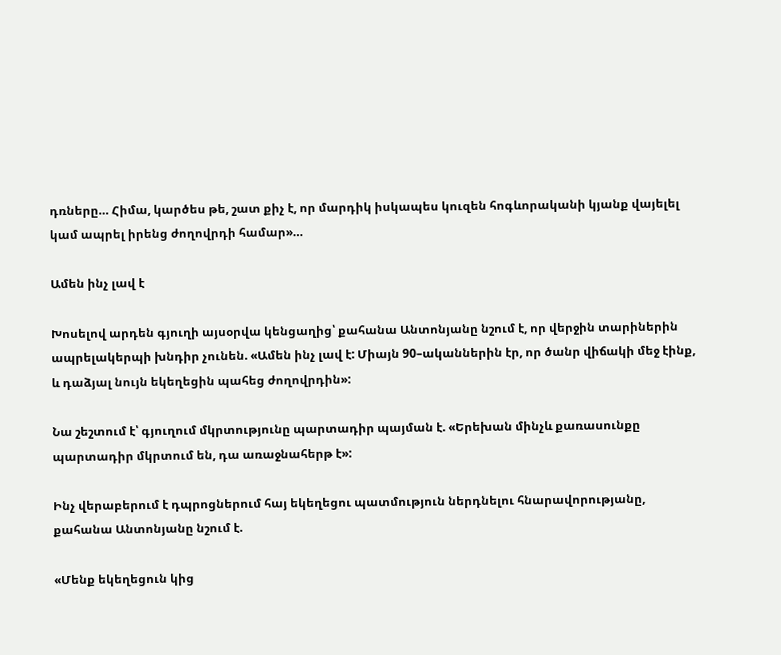դռները… Հիմա, կարծես թե, շատ քիչ է, որ մարդիկ իսկապես կուզեն հոգևորականի կյանք վայելել կամ ապրել իրենց ժողովրդի համար»…

Ամեն ինչ լավ է

Խոսելով արդեն գյուղի այսօրվա կենցաղից՝ քահանա Անտոնյանը նշում է, որ վերջին տարիներին ապրելակերպի խնդիր չունեն. «Ամեն ինչ լավ է: Միայն 90–ականներին էր, որ ծանր վիճակի մեջ էինք, և դաձյալ նույն եկեղեցին պահեց ժողովրդին»:

Նա շեշտում է՝ գյուղում մկրտությունը պարտադիր պայման է. «Երեխան մինչև քառասունքը պարտադիր մկրտում են, դա առաջնահերթ է»:

Ինչ վերաբերում է դպրոցներում հայ եկեղեցու պատմություն ներդնելու հնարավորությանը, քահանա Անտոնյանը նշում է.

«Մենք եկեղեցուն կից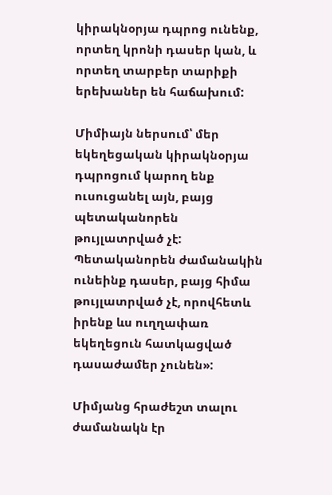կիրակնօրյա դպրոց ունենք, որտեղ կրոնի դասեր կան, և որտեղ տարբեր տարիքի երեխաներ են հաճախում:

Միմիայն ներսում՝ մեր եկեղեցական կիրակնօրյա դպրոցում կարող ենք ուսուցանել այն, բայց պետականորեն թույլատրված չէ: Պետականորեն ժամանակին ունեինք դասեր, բայց հիմա թույլատրված չէ, որովհետև իրենք ևս ուղղափառ եկեղեցուն հատկացված դասաժամեր չունեն»:

Միմյանց հրաժեշտ տալու ժամանակն էր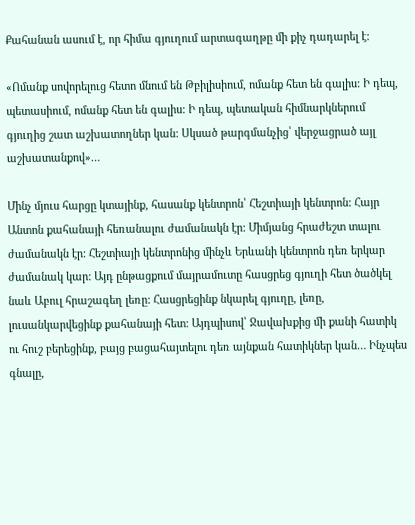Քահանան ասում է, որ հիմա գյուղում արտագաղթը մի քիչ դադարել է:

«Ոմանք սովորելուց հետո մնում են Թբիլիսիում, ոմանք հետ են գալիս: Ի դեպ, պետասիում, ոմանք հետ են գալիս: Ի դեպ, պետական հիմնարկներում գյուղից շատ աշխատողներ կան: Սկսած թարգմանչից՝ վերջացրած այլ աշխատանքով»…

Մինչ մյուս հարցը կտայինք, հասանք կենտրոն՝ Հեշտիայի կենտրոն: Հայր Անտոն քահանայի հեռանալու ժամանակն էր: Միմյանց հրաժեշտ տալու ժամանակն էր: Հեշտիայի կենտրոնից մինչև Երևանի կենտրոն դեռ երկար ժամանակ կար: Այդ ընթացքում մայրամուտը հասցրեց գյուղի հետ ծածկել նաև Աբուլ հրաշագեղ լեռը: Հասցրեցինք նկարել գյուղը, լեռը, լուսանկարվեցինք քահանայի հետ: Այդպիսով՝ Ջավախքից մի քանի հատիկ ու հուշ բերեցինք, բայց բացահայտելու դեռ այնքան հատիկներ կան… Ինչպես գնալը,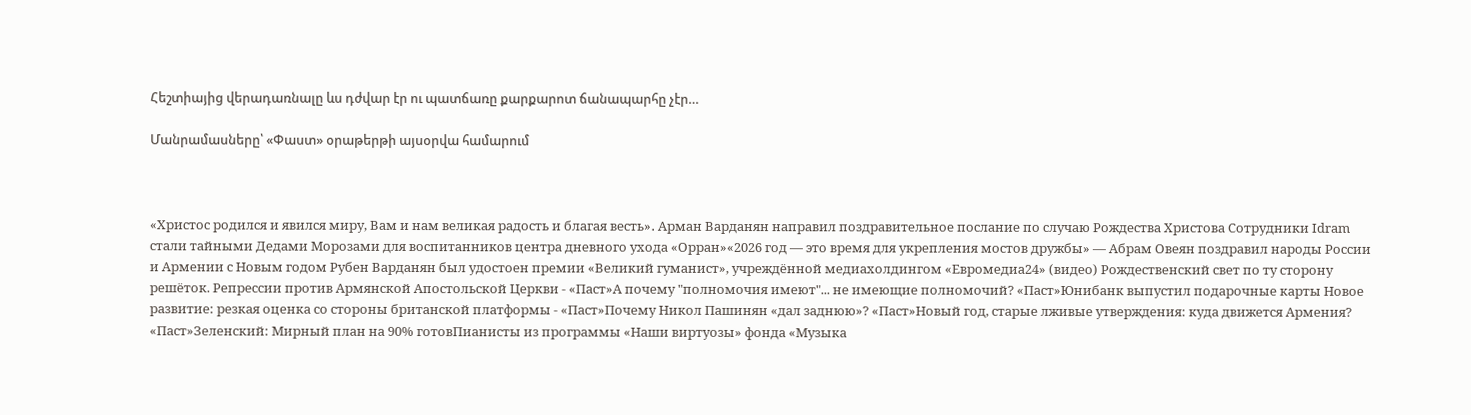Հեշտիայից վերադառնալը ևս դժվար էր ու պատճառը քարքարոտ ճանապարհը չէր…

Մանրամասները՝ «Փաստ» օրաթերթի այսօրվա համարում



«Христос родился и явился миру, Вам и нам великая радость и благая весть»․ Арман Варданян направил поздравительное послание по случаю Рождества Христова Сотрудники Idram стали тайными Дедами Морозами для воспитанников центра дневного ухода «Орран»«2026 год — это время для укрепления мостов дружбы» — Абрам Овеян поздравил народы России и Армении с Новым годом Рубен Варданян был удостоен премии «Великий гуманист», учреждённой медиахолдингом «Евромедиа24» (видео) Рождественский свет по ту сторону решёток. Репрессии против Армянской Апостольской Церкви - «Паст»А почему "полномочия имеют"... не имеющие полномочий? «Паст»Юнибанк выпустил подарочные карты Новое развитие: резкая оценка со стороны британской платформы - «Паст»Почему Никол Пашинян «дал заднюю»? «Паст»Новый год, старые лживые утверждения: куда движется Армения? «Паст»Зеленский: Мирный план на 90% готовПианисты из программы «Наши виртуозы» фонда «Музыка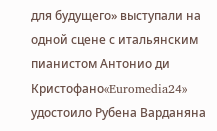для будущего» выступали на одной сцене с итальянским пианистом Антонио ди Кристофано«Euromedia24» удостоило Рубена Варданяна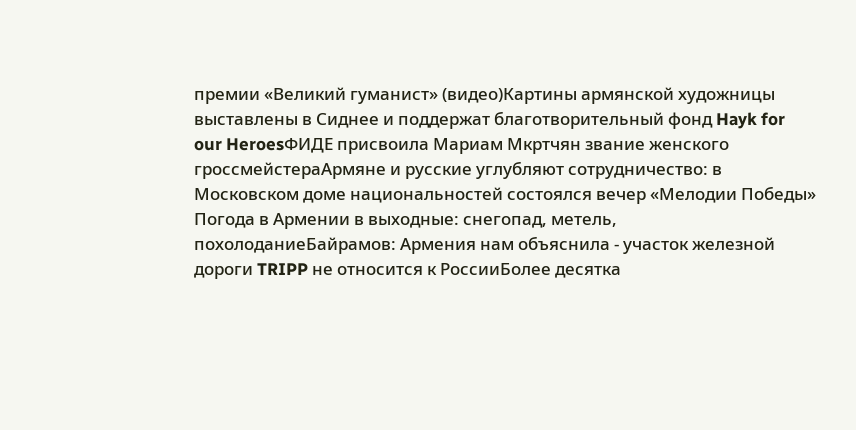премии «Великий гуманист» (видео)Картины армянской художницы выставлены в Сиднее и поддержат благотворительный фонд Hayk for our HeroesФИДЕ присвоила Мариам Мкртчян звание женского гроссмейстераАрмяне и русские углубляют сотрудничество: в Московском доме национальностей состоялся вечер «Мелодии Победы» Погода в Армении в выходные: снегопад, метель, похолоданиеБайрамов: Армения нам объяснила - участок железной дороги TRIPP не относится к РоссииБолее десятка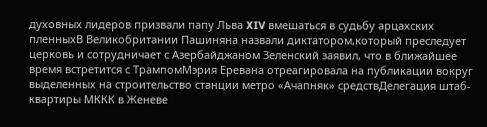духовных лидеров призвали папу Льва XIV вмешаться в судьбу арцахских пленныхВ Великобритании Пашиняна назвали диктатором,который преследует церковь и сотрудничает с Азербайджаном Зеленский заявил, что в ближайшее время встретится с ТрампомМэрия Еревана отреагировала на публикации вокруг выделенных на строительство станции метро «Ачапняк» средствДелегация штаб-квартиры МККК в Женеве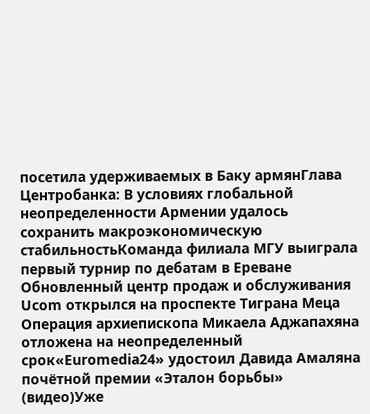посетила удерживаемых в Баку армянГлава Центробанка: В условиях глобальной неопределенности Армении удалось сохранить макроэкономическую стабильностьКоманда филиала МГУ выиграла первый турнир по дебатам в Ереване Обновленный центр продаж и обслуживания Ucom открылся на проспекте Тиграна Меца Операция архиепископа Микаела Аджапахяна отложена на неопределенный срок«Euromedia24» удостоил Давида Амаляна почётной премии «Эталон борьбы» (видео)Уже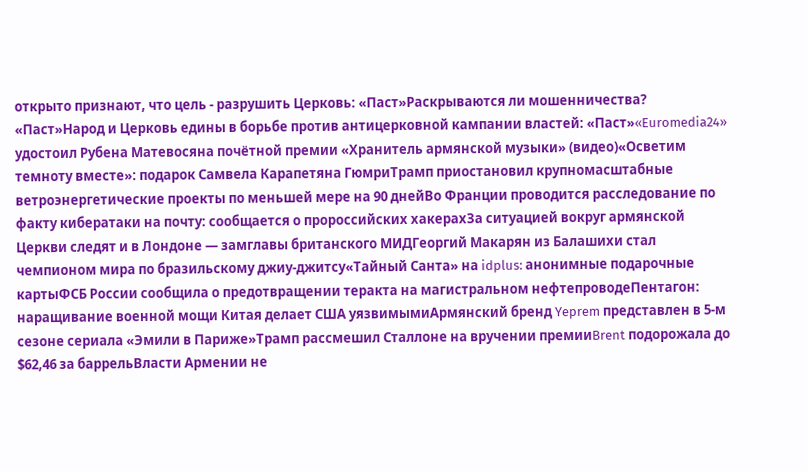открыто признают, что цель - разрушить Церковь: «Паст»Раскрываются ли мошенничества? «Паст»Народ и Церковь едины в борьбе против антицерковной кампании властей: «Паст»«Euromedia24» удостоил Рубена Матевосяна почётной премии «Хранитель армянской музыки» (видео)«Осветим темноту вместе»: подарок Самвела Карапетяна ГюмриТрамп приостановил крупномасштабные ветроэнергетические проекты по меньшей мере на 90 днейВо Франции проводится расследование по факту кибератаки на почту: сообщается о пророссийских хакерахЗа ситуацией вокруг армянской Церкви следят и в Лондоне — замглавы британского МИДГеоргий Макарян из Балашихи стал чемпионом мира по бразильскому джиу-джитсу«Тайный Санта» на idplus: анонимные подарочные картыФСБ России сообщила о предотвращении теракта на магистральном нефтепроводеПентагон: наращивание военной мощи Китая делает США уязвимымиАрмянский бренд Yeprem представлен в 5-м сезоне сериала «Эмили в Париже»Трамп рассмешил Сталлоне на вручении премииBrent подорожала до $62,46 за баррельВласти Армении не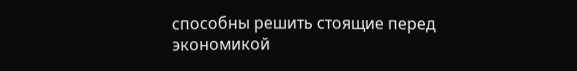способны решить стоящие перед экономикой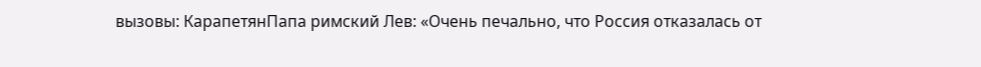вызовы: КарапетянПапа римский Лев: «Очень печально, что Россия отказалась от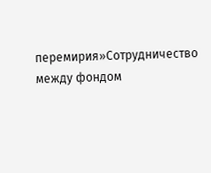перемирия»Сотрудничество между фондом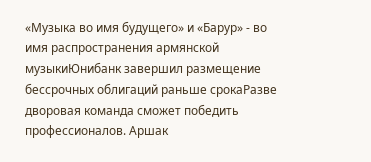«Музыка во имя будущего» и «Барур» - во имя распространения армянской музыкиЮнибанк завершил размещение бессрочных облигаций раньше срокаРазве дворовая команда сможет победить профессионалов. Аршак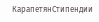КарапетянСтипендии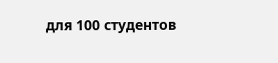для 100 студентов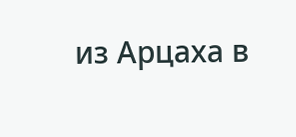из Арцаха в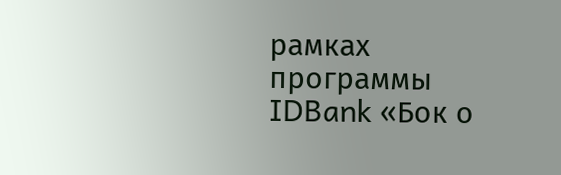рамках программы IDBank «Бок о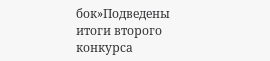бок»Подведены итоги второго конкурса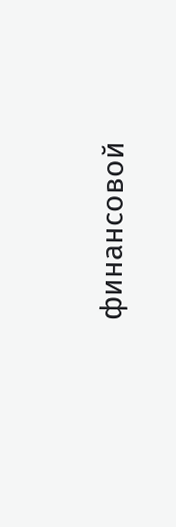финансовой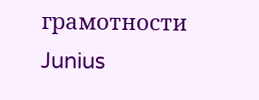грамотности Junius